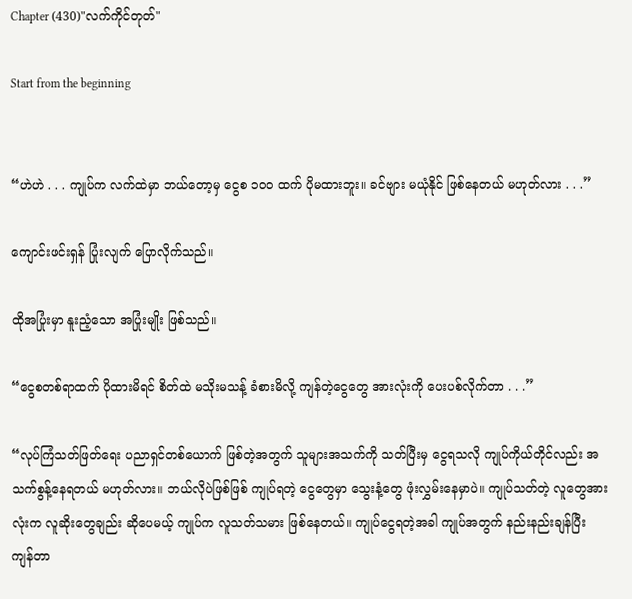Chapter (430)"လက်ကိုင်တုတ်"

Start from the beginning


“ဟဲဟဲ . . . ကျုပ်က လက်ထဲမှာ ဘယ်တော့မှ ငွေစ ၁၀၀ ထက် ပိုမထားဘူး။ ခင်ဗျား မယုံနိုင် ဖြစ်နေတယ် မဟုတ်လား . . .”

ကျောင်းဖင်းရှန် ပြုံးလျက် ပြောလိုက်သည်။

ထိုအပြုံးမှာ နူးညံ့သော အပြုံးမျိုး ဖြစ်သည်။

“ငွေစတစ်ရာထက် ပိုထားမိရင် စိတ်ထဲ မသိုးမသန့် ခံစားမိလို့ ကျန်တဲ့ငွေတွေ အားလုံးကို ပေးပစ်လိုက်တာ . . .”

“လုပ်ကြံသတ်ဖြတ်ရေး ပညာရှင်တစ်ယောက် ဖြစ်တဲ့အတွက် သူများအသက်ကို သတ်ပြီးမှ ငွေရသလို ကျုပ်ကိုယ်တိုင်လည်း အသက်စွန့်နေရတယ် မဟုတ်လား။ ဘယ်လိုပဲဖြစ်ဖြစ် ကျုပ်ရတဲ့ ငွေတွေမှာ သွေးနံ့တွေ ဖုံးလွှမ်းနေမှာပဲ။ ကျုပ်သတ်တဲ့ လူတွေအားလုံးက လူဆိုးတွေချည်း ဆိုပေမယ့် ကျုပ်က လူသတ်သမား ဖြစ်နေတယ်။ ကျုပ်ငွေရတဲ့အခါ ကျုပ်အတွက် နည်းနည်းချန်ပြီး ကျန်တာ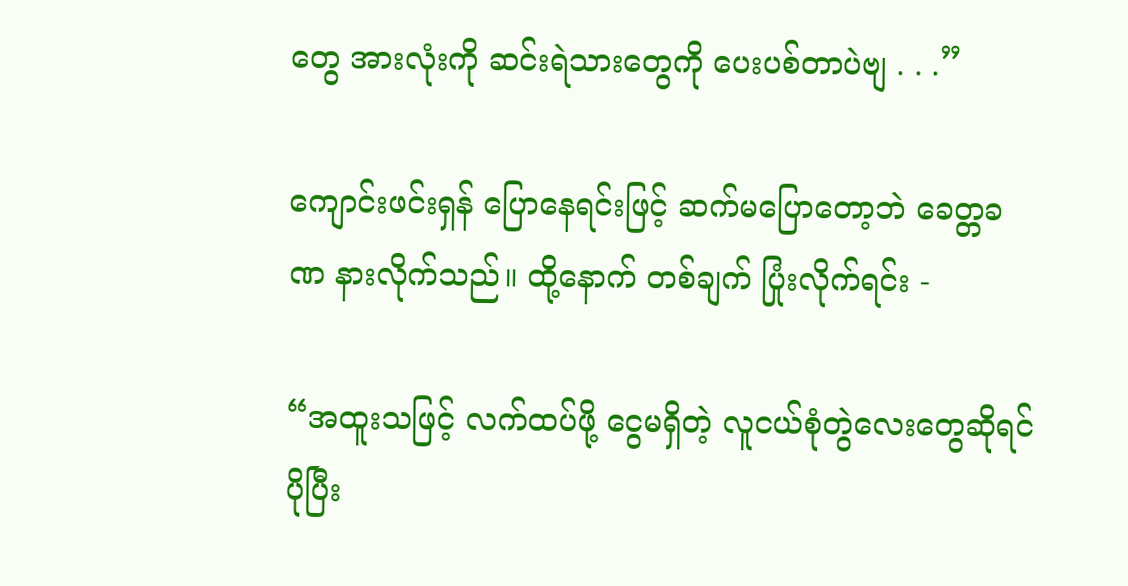တွေ အားလုံးကို ဆင်းရဲသားတွေကို ပေးပစ်တာပဲဗျ . . .”

ကျောင်းဖင်းရှန် ပြောနေရင်းဖြင့် ဆက်မပြောတော့ဘဲ ခေတ္တခဏ နားလိုက်သည်။ ထို့နောက် တစ်ချက် ပြုံးလိုက်ရင်း -

“အထူးသဖြင့် လက်ထပ်ဖို့ ငွေမရှိတဲ့ လူငယ်စုံတွဲလေးတွေဆိုရင် ပိုပြီး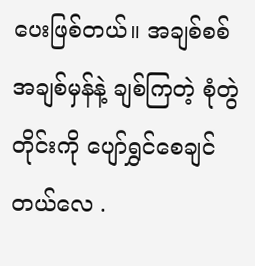ပေးဖြစ်တယ်။ အချစ်စစ် အချစ်မှန်နဲ့ ချစ်ကြတဲ့ စုံတွဲတိုင်းကို ပျော်ရွှင်စေချင်တယ်လေ .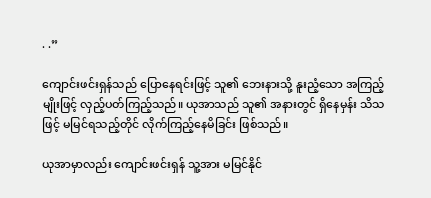. .”

ကျောင်းဖင်းရှန်သည် ပြောနေရင်းဖြင့် သူ၏ ဘေးနားသို့ နူးညံ့သော အကြည့်မျိုးဖြင့် လှည့်ပတ်ကြည့်သည်။ ယုအာသည် သူ၏ အနားတွင် ရှိနေမှန်း သိသဖြင့် မမြင်ရသည့်တိုင် လိုက်ကြည့်နေမိခြင်း ဖြစ်သည်။

ယုအာမှာလည်း ကျောင်းဖင်းရှန် သူ့အား မမြင်နိုင်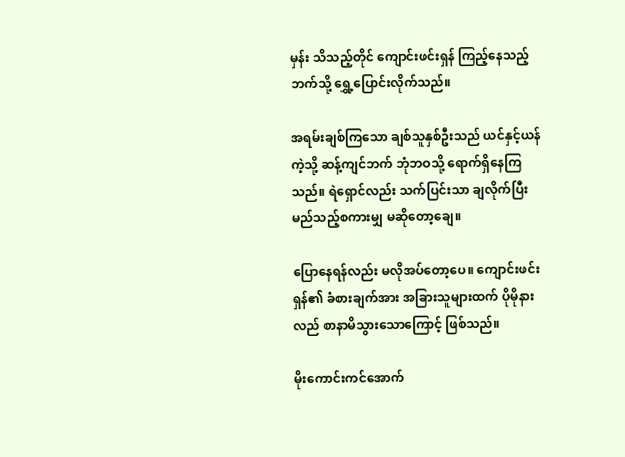မှန်း သိသည့်တိုင် ကျောင်းဖင်းရှန် ကြည့်နေသည့်ဘက်သို့ ရွှေ့ပြောင်းလိုက်သည်။

အရမ်းချစ်ကြသော ချစ်သူနှစ်ဦးသည် ယင်နှင့်ယန်ကဲ့သို့ ဆန့်ကျင်ဘက် ဘုံဘဝသို့ ရောက်ရှိနေကြသည်။ ရဲရှောင်လည်း သက်ပြင်းသာ ချလိုက်ပြီး မည်သည့်စကားမျှ မဆိုတော့ချေ။

ပြောနေရန်လည်း မလိုအပ်တော့ပေ။ ကျောင်းဖင်းရှန်၏ ခံစားချက်အား အခြားသူများထက် ပိုမိုနားလည် စာနာမိသွားသောကြောင့် ဖြစ်သည်။

မိုးကောင်းကင်အောက်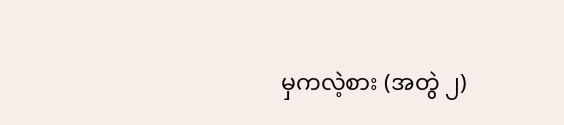မှကလဲ့စား (အတွဲ ၂)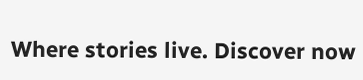Where stories live. Discover now